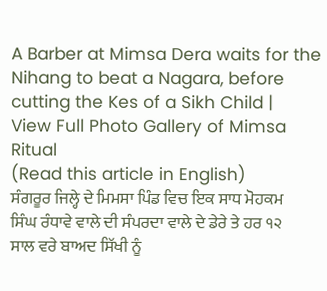A Barber at Mimsa Dera waits for the Nihang to beat a Nagara, before cutting the Kes of a Sikh Child |
View Full Photo Gallery of Mimsa Ritual
(Read this article in English)
ਸੰਗਰੂਰ ਜਿਲ੍ਹੇ ਦੇ ਮਿਮਸਾ ਪਿੰਡ ਵਿਚ ਇਕ ਸਾਧ ਮੋਹਕਮ ਸਿੰਘ ਰੰਧਾਵੇ ਵਾਲੇ ਦੀ ਸੰਪਰਦਾ ਵਾਲੇ ਦੇ ਡੇਰੇ ਤੇ ਹਰ ੧੨ ਸਾਲ ਵਰੇ ਬਾਅਦ ਸਿੱਖੀ ਨੂੰ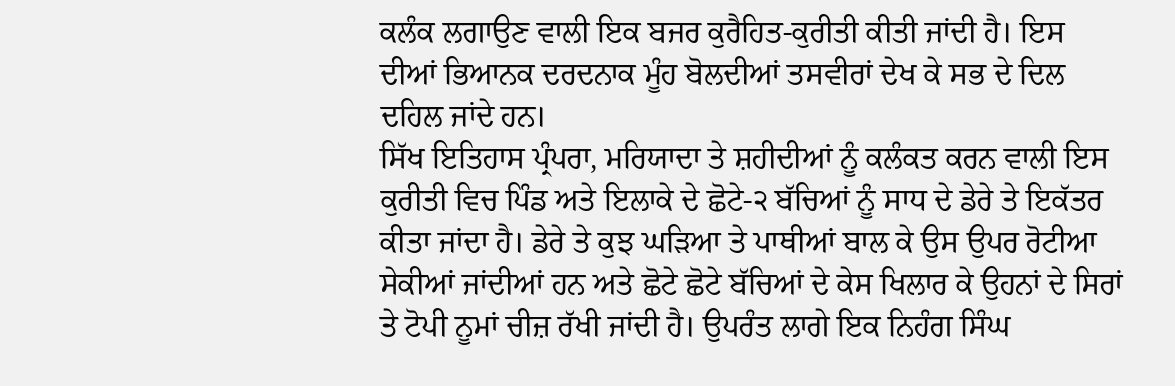ਕਲੰਕ ਲਗਾਉਣ ਵਾਲੀ ਇਕ ਬਜਰ ਕੁਰੈਹਿਤ-ਕੁਰੀਤੀ ਕੀਤੀ ਜਾਂਦੀ ਹੈ। ਇਸ ਦੀਆਂ ਭਿਆਨਕ ਦਰਦਨਾਕ ਮੂੰਹ ਬੋਲਦੀਆਂ ਤਸਵੀਰਾਂ ਦੇਖ ਕੇ ਸਭ ਦੇ ਦਿਲ ਦਹਿਲ ਜਾਂਦੇ ਹਨ।
ਸਿੱਖ ਇਤਿਹਾਸ ਪ੍ਰੰਪਰਾ, ਮਰਿਯਾਦਾ ਤੇ ਸ਼ਹੀਦੀਆਂ ਨੂੰ ਕਲੰਕਤ ਕਰਨ ਵਾਲੀ ਇਸ ਕੁਰੀਤੀ ਵਿਚ ਪਿੰਡ ਅਤੇ ਇਲਾਕੇ ਦੇ ਛੋਟੇ-੨ ਬੱਚਿਆਂ ਨੂੰ ਸਾਧ ਦੇ ਡੇਰੇ ਤੇ ਇਕੱਤਰ ਕੀਤਾ ਜਾਂਦਾ ਹੈ। ਡੇਰੇ ਤੇ ਕੁਝ ਘੜਿਆ ਤੇ ਪਾਥੀਆਂ ਬਾਲ ਕੇ ਉਸ ਉਪਰ ਰੋਟੀਆ ਸੇਕੀਆਂ ਜਾਂਦੀਆਂ ਹਨ ਅਤੇ ਛੋਟੇ ਛੋਟੇ ਬੱਚਿਆਂ ਦੇ ਕੇਸ ਖਿਲਾਰ ਕੇ ਉਹਨਾਂ ਦੇ ਸਿਰਾਂ ਤੇ ਟੋਪੀ ਨੂਮਾਂ ਚੀਜ਼ ਰੱਖੀ ਜਾਂਦੀ ਹੈ। ਉਪਰੰਤ ਲਾਗੇ ਇਕ ਨਿਹੰਗ ਸਿੰਘ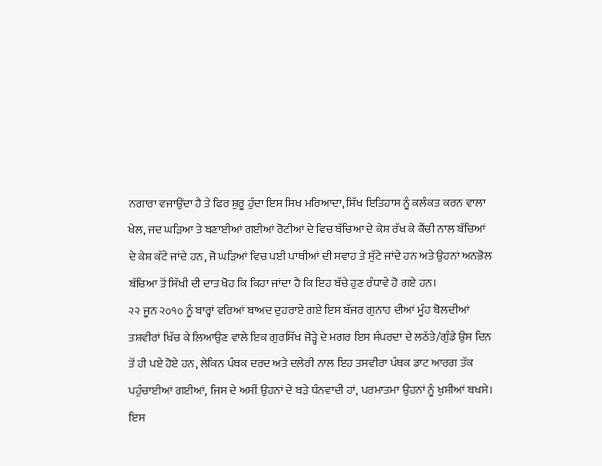ਨਗਾਰਾ ਵਜਾਉਂਦਾ ਹੈ ਤੇ ਫਿਰ ਸ਼ੁਰੂ ਹੁੰਦਾ ਇਸ ਸਿਖ ਮਰਿਆਦਾ, ਸਿੱਖ ਇਤਿਹਾਸ ਨੂੰ ਕਲੰਕਤ ਕਰਨ ਵਾਲਾ ਖੇਲ, ਜਦ ਘੜਿਆ ਤੇ ਬਣਾਈਆਂ ਗਈਆਂ ਰੋਟੀਆਂ ਦੇ ਵਿਚ ਬੱਚਿਆ ਦੇ ਕੇਸ਼ ਰੱਖ ਕੇ ਕੈਂਚੀ ਨਾਲ ਬੱਚਿਆਂ ਦੇ ਕੇਸ਼ ਕੱਟੇ ਜਾਂਦੇ ਹਨ, ਜੋ ਘੜਿਆਂ ਵਿਚ ਪਈ ਪਾਥੀਆਂ ਦੀ ਸਵਾਹ ਤੇ ਸੁੱਟੇ ਜਾਂਦੇ ਹਨ ਅਤੇ ਉਹਨਾਂ ਅਨਭੋਲ ਬੱਚਿਆ ਤੋਂ ਸਿੱਖੀ ਦੀ ਦਾਤ ਖੋਹ ਕਿ ਕਿਹਾ ਜਾਂਦਾ ਹੈ ਕਿ ਇਹ ਬੱਚੇ ਹੁਣ ਰੰਧਾਵੇ ਹੋ ਗਏ ਹਨ।
੨੨ ਜੂਨ ੨੦੧੦ ਨੂੰ ਬਾਰ੍ਹਾਂ ਵਰਿਆਂ ਬਾਅਦ ਦੁਹਰਾਏ ਗਏ ਇਸ ਬੱਜਰ ਗੁਨਾਹ ਦੀਆਂ ਮੂੰਹ ਬੋਲਦੀਆਂ ਤਸ਼ਵੀਰਾਂ ਖਿੱਚ ਕੇ ਲਿਆਉਣ ਵਾਲੇ ਇਕ ਗੁਰਸਿੱਖ ਜੋੜ੍ਹੇ ਦੇ ਮਗਰ ਇਸ ਸੰਪਰਦਾ ਦੇ ਲਠੱਤੇ/ਗੁੰਡੇ ਉਸ ਦਿਨ ਤੋਂ ਹੀ ਪਏ ਹੋਏ ਹਨ, ਲੇਕਿਨ ਪੰਥਕ ਦਰਦ ਅਤੇ ਦਲੇਰੀ ਨਾਲ ਇਹ ਤਸਵੀਰਾ ਪੰਥਕ ਡਾਟ ਆਰਗ ਤੱਕ ਪਹੁੰਚਾਈਆਂ ਗਈਆਂ, ਜਿਸ ਦੇ ਅਸੀਂ ਉਹਨਾਂ ਦੇ ਬੜੇ ਧੰਨਵਾਦੀ ਹਾਂ, ਪਰਮਾਤਮਾ ਉਹਨਾਂ ਨੂੰ ਖੁਸ਼ੀਆਂ ਬਖਸੇ।
ਇਸ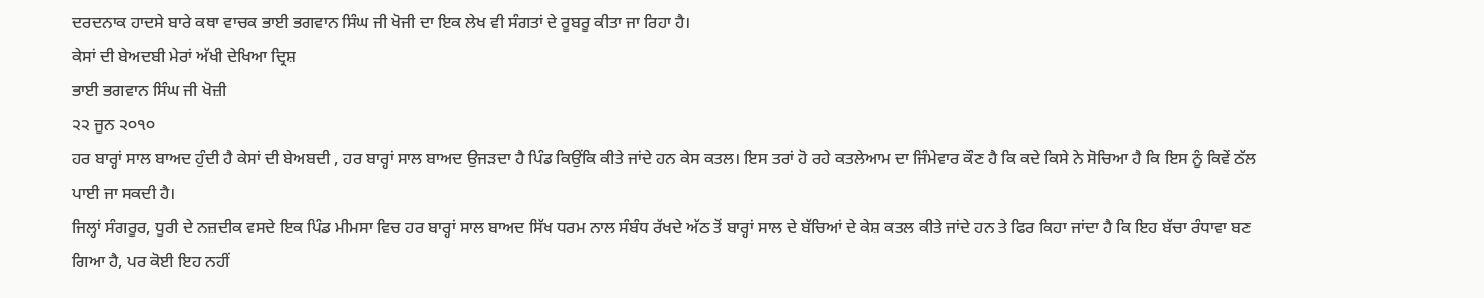ਦਰਦਨਾਕ ਹਾਦਸੇ ਬਾਰੇ ਕਥਾ ਵਾਚਕ ਭਾਈ ਭਗਵਾਨ ਸਿੰਘ ਜੀ ਖੋਜੀ ਦਾ ਇਕ ਲੇਖ ਵੀ ਸੰਗਤਾਂ ਦੇ ਰੂਬਰੂ ਕੀਤਾ ਜਾ ਰਿਹਾ ਹੈ।
ਕੇਸਾਂ ਦੀ ਬੇਅਦਬੀ ਮੇਰਾਂ ਅੱਖੀ ਦੇਖਿਆ ਦ੍ਰਿਸ਼
ਭਾਈ ਭਗਵਾਨ ਸਿੰਘ ਜੀ ਖੋਜ਼ੀ
੨੨ ਜੂਨ ੨੦੧੦
ਹਰ ਬਾਰ੍ਹਾਂ ਸਾਲ ਬਾਅਦ ਹੁੰਦੀ ਹੈ ਕੇਸਾਂ ਦੀ ਬੇਅਬਦੀ , ਹਰ ਬਾਰ੍ਹਾਂ ਸਾਲ ਬਾਅਦ ਉਜੜਦਾ ਹੈ ਪਿੰਡ ਕਿਉਂਕਿ ਕੀਤੇ ਜਾਂਦੇ ਹਨ ਕੇਸ ਕਤਲ। ਇਸ ਤਰਾਂ ਹੋ ਰਹੇ ਕਤਲੇਆਮ ਦਾ ਜਿੰਮੇਵਾਰ ਕੌਣ ਹੈ ਕਿ ਕਦੇ ਕਿਸੇ ਨੇ ਸੋਚਿਆ ਹੈ ਕਿ ਇਸ ਨੂੰ ਕਿਵੇਂ ਠੱਲ ਪਾਈ ਜਾ ਸਕਦੀ ਹੈ।
ਜਿਲ੍ਹਾਂ ਸੰਗਰੂਰ, ਧੂਰੀ ਦੇ ਨਜ਼ਦੀਕ ਵਸਦੇ ਇਕ ਪਿੰਡ ਮੀਮਸਾ ਵਿਚ ਹਰ ਬਾਰ੍ਹਾਂ ਸਾਲ ਬਾਅਦ ਸਿੱਖ ਧਰਮ ਨਾਲ ਸੰਬੰਧ ਰੱਖਦੇ ਅੱਠ ਤੋਂ ਬਾਰ੍ਹਾਂ ਸਾਲ ਦੇ ਬੱਚਿਆਂ ਦੇ ਕੇਸ਼ ਕਤਲ ਕੀਤੇ ਜਾਂਦੇ ਹਨ ਤੇ ਫਿਰ ਕਿਹਾ ਜਾਂਦਾ ਹੈ ਕਿ ਇਹ ਬੱਚਾ ਰੰਧਾਵਾ ਬਣ ਗਿਆ ਹੈ, ਪਰ ਕੋਈ ਇਹ ਨਹੀਂ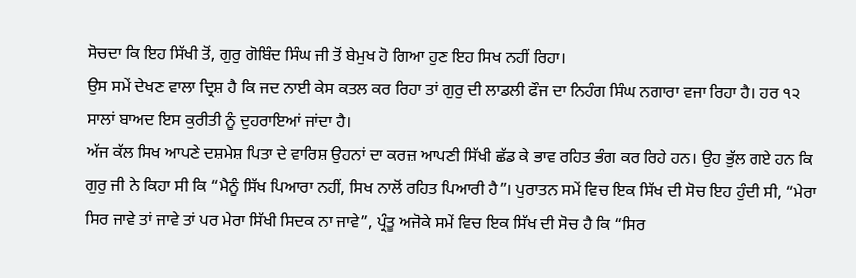ਸੋਚਦਾ ਕਿ ਇਹ ਸਿੱਖੀ ਤੋਂ, ਗੁਰੁ ਗੋਬਿੰਦ ਸਿੰਘ ਜੀ ਤੋਂ ਬੇਮੁਖ ਹੋ ਗਿਆ ਹੁਣ ਇਹ ਸਿਖ ਨਹੀਂ ਰਿਹਾ।
ਉਸ ਸਮੇਂ ਦੇਖਣ ਵਾਲਾ ਦ੍ਰਿਸ਼ ਹੈ ਕਿ ਜਦ ਨਾਈ ਕੇਸ ਕਤਲ ਕਰ ਰਿਹਾ ਤਾਂ ਗੁਰੁ ਦੀ ਲਾਡਲੀ ਫੌਜ ਦਾ ਨਿਹੰਗ ਸਿੰਘ ਨਗਾਰਾ ਵਜਾ ਰਿਹਾ ਹੈ। ਹਰ ੧੨ ਸਾਲਾਂ ਬਾਅਦ ਇਸ ਕੁਰੀਤੀ ਨੂੰ ਦੁਹਰਾਇਆਂ ਜਾਂਦਾ ਹੈ।
ਅੱਜ ਕੱਲ ਸਿਖ ਆਪਣੇ ਦਸ਼ਮੇਸ਼ ਪਿਤਾ ਦੇ ਵਾਰਿਸ਼ ਉਹਨਾਂ ਦਾ ਕਰਜ਼ ਆਪਣੀ ਸਿੱਖੀ ਛੱਡ ਕੇ ਭਾਵ ਰਹਿਤ ਭੰਗ ਕਰ ਰਿਹੇ ਹਨ। ਉਹ ਭੁੱਲ ਗਏ ਹਨ ਕਿ ਗੁਰੁ ਜੀ ਨੇ ਕਿਹਾ ਸੀ ਕਿ “ਮੈਨੂੰ ਸਿੱਖ ਪਿਆਰਾ ਨਹੀਂ, ਸਿਖ ਨਾਲੋਂ ਰਹਿਤ ਪਿਆਰੀ ਹੈ”। ਪੁਰਾਤਨ ਸਮੇਂ ਵਿਚ ਇਕ ਸਿੱਖ ਦੀ ਸੋਚ ਇਹ ਹੁੰਦੀ ਸੀ, “ਮੇਰਾ ਸਿਰ ਜਾਵੇ ਤਾਂ ਜਾਵੇ ਤਾਂ ਪਰ ਮੇਰਾ ਸਿੱਖੀ ਸਿਦਕ ਨਾ ਜਾਵੇ”, ਪ੍ਰੰਤੂ ਅਜੋਕੇ ਸਮੇਂ ਵਿਚ ਇਕ ਸਿੱਖ ਦੀ ਸੋਚ ਹੈ ਕਿ “ਸਿਰ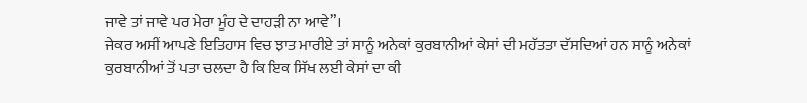ਜਾਵੇ ਤਾਂ ਜਾਵੇ ਪਰ ਮੇਰਾ ਮੂੰਹ ਦੇ ਦਾਹੜੀ ਨਾ ਆਵੇ”।
ਜੇਕਰ ਅਸੀਂ ਆਪਣੇ ਇਤਿਹਾਸ ਵਿਚ ਝਾਤ ਮਾਰੀਏ ਤਾਂ ਸਾਨੂੰ ਅਨੇਕਾਂ ਕੁਰਬਾਨੀਆਂ ਕੇਸਾਂ ਦੀ ਮਹੱਤਤਾ ਦੱਸਦਿਆਂ ਹਨ ਸਾਨੂੰ ਅਨੇਕਾਂ ਕੁਰਬਾਨੀਆਂ ਤੋਂ ਪਤਾ ਚਲਦਾ ਹੈ ਕਿ ਇਕ ਸਿੱਖ ਲਈ ਕੇਸਾਂ ਦਾ ਕੀ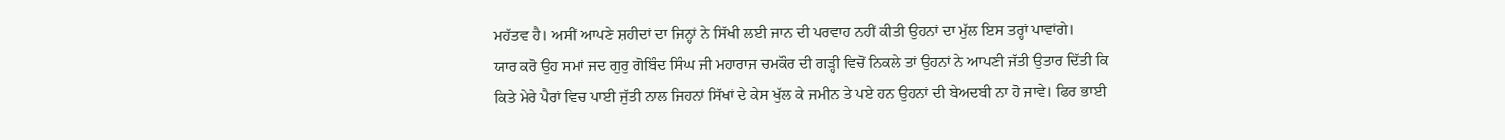ਮਹੱਤਵ ਹੈ। ਅਸੀਂ ਆਪਣੇ ਸ਼ਹੀਦਾਂ ਦਾ ਜਿਨ੍ਹਾਂ ਨੇ ਸਿੱਖੀ ਲਈ ਜਾਨ ਦੀ ਪਰਵਾਹ ਨਹੀਂ ਕੀਤੀ ਉਹਨਾਂ ਦਾ ਮੁੱਲ ਇਸ ਤਰ੍ਹਾਂ ਪਾਵਾਂਗੇ।
ਯਾਰ ਕਰੋ ਉਹ ਸਮਾਂ ਜਦ ਗੁਰੁ ਗੋਬਿੰਦ ਸਿੰਘ ਜੀ ਮਹਾਰਾਜ ਚਮਕੌਰ ਦੀ ਗੜ੍ਹੀ ਵਿਚੋਂ ਨਿਕਲੇ ਤਾਂ ਉਹਨਾਂ ਨੇ ਆਪਣੀ ਜੱਤੀ ਉਤਾਰ ਦਿੱਤੀ ਕਿ ਕਿਤੇ ਮੇਰੇ ਪੈਰਾਂ ਵਿਚ ਪਾਈ ਜੁੱਤੀ ਨਾਲ ਜਿਹਨਾਂ ਸਿੱਖਾਂ ਦੇ ਕੇਸ ਖੁੱਲ ਕੇ ਜਮੀਨ ਤੇ ਪਏ ਹਨ ਉਹਨਾਂ ਦੀ ਬੇਅਦਬੀ ਨਾ ਹੋ ਜਾਵੇ। ਫਿਰ ਭਾਈ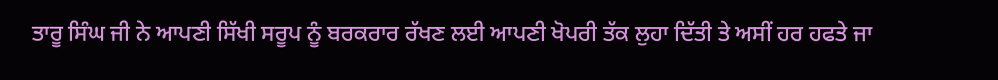ਤਾਰੂ ਸਿੰਘ ਜੀ ਨੇ ਆਪਣੀ ਸਿੱਖੀ ਸਰੂਪ ਨੂੰ ਬਰਕਰਾਰ ਰੱਖਣ ਲਈ ਆਪਣੀ ਖੋਪਰੀ ਤੱਕ ਲੁਹਾ ਦਿੱਤੀ ਤੇ ਅਸੀਂ ਹਰ ਹਫਤੇ ਜਾ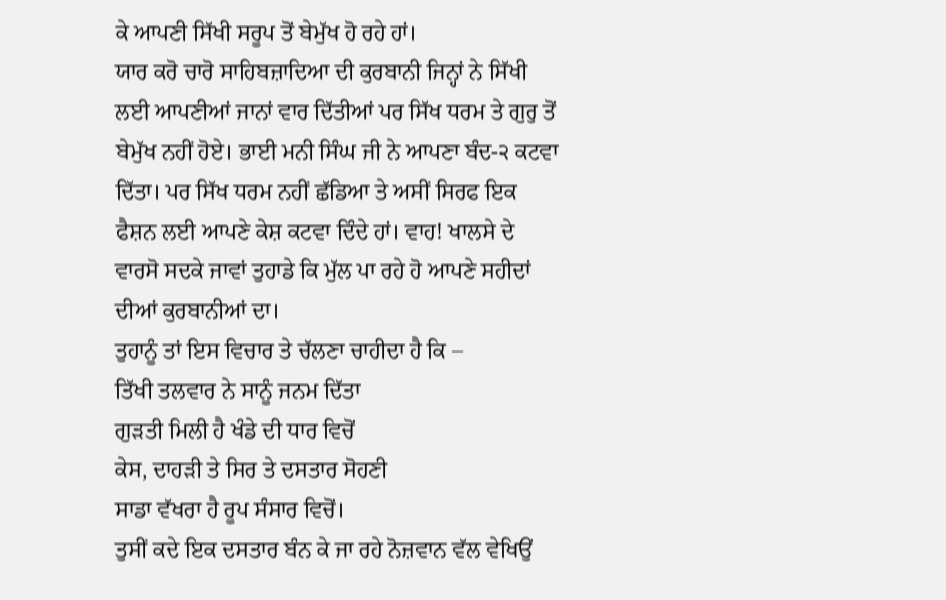ਕੇ ਆਪਣੀ ਸਿੱਖੀ ਸਰੂਪ ਤੋਂ ਬੇਮੁੱਖ ਹੋ ਰਹੇ ਹਾਂ।
ਯਾਰ ਕਰੋ ਚਾਰੋ ਸਾਹਿਬਜ਼ਾਦਿਆ ਦੀ ਕੁਰਬਾਨੀ ਜਿਨ੍ਹਾਂ ਨੇ ਸਿੱਖੀ ਲਈ ਆਪਣੀਆਂ ਜਾਨਾਂ ਵਾਰ ਦਿੱਤੀਆਂ ਪਰ ਸਿੱਖ ਧਰਮ ਤੇ ਗੁਰੁ ਤੋਂ ਬੇਮੁੱਖ ਨਹੀਂ ਹੋਏ। ਭਾਈ ਮਨੀ ਸਿੰਘ ਜੀ ਨੇ ਆਪਣਾ ਬੰਦ-੨ ਕਟਵਾ ਦਿੱਤਾ। ਪਰ ਸਿੱਖ ਧਰਮ ਨਹੀਂ ਛੱਡਿਆ ਤੇ ਅਸੀਂ ਸਿਰਫ ਇਕ ਫੈਸ਼ਨ ਲਈ ਆਪਣੇ ਕੇਸ਼ ਕਟਵਾ ਦਿੰਦੇ ਹਾਂ। ਵਾਹ! ਖਾਲਸੇ ਦੇ ਵਾਰਸੋ ਸਦਕੇ ਜਾਵਾਂ ਤੁਹਾਡੇ ਕਿ ਮੁੱਲ ਪਾ ਰਹੇ ਹੋ ਆਪਣੇ ਸਹੀਦਾਂ ਦੀਆਂ ਕੁਰਬਾਨੀਆਂ ਦਾ।
ਤੁਹਾਨੂੰ ਤਾਂ ਇਸ ਵਿਚਾਰ ਤੇ ਚੱਲਣਾ ਚਾਹੀਦਾ ਹੈ ਕਿ –
ਤਿੱਖੀ ਤਲਵਾਰ ਨੇ ਸਾਨੂੰ ਜਨਮ ਦਿੱਤਾ
ਗੁੜਤੀ ਮਿਲੀ ਹੈ ਖੰਡੇ ਦੀ ਧਾਰ ਵਿਚੋਂ
ਕੇਸ, ਦਾਹੜੀ ਤੇ ਸਿਰ ਤੇ ਦਸਤਾਰ ਸੋਹਣੀ
ਸਾਡਾ ਵੱਖਰਾ ਹੈ ਰੂਪ ਸੰਸਾਰ ਵਿਚੋਂ।
ਤੁਸੀਂ ਕਦੇ ਇਕ ਦਸਤਾਰ ਬੰਨ ਕੇ ਜਾ ਰਹੇ ਨੋਜ਼ਵਾਨ ਵੱਲ ਵੇਖਿਉਂ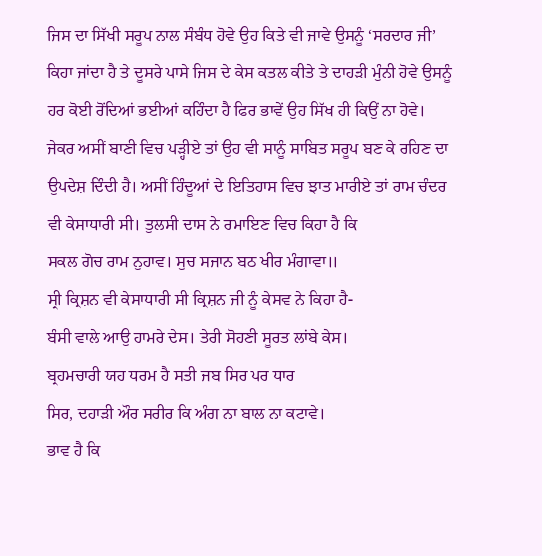ਜਿਸ ਦਾ ਸਿੱਖੀ ਸਰੂਪ ਨਾਲ ਸੰਬੰਧ ਹੋਵੇ ਉਹ ਕਿਤੇ ਵੀ ਜਾਵੇ ਉਸਨੂੰ ‘ਸਰਦਾਰ ਜੀ’ ਕਿਹਾ ਜਾਂਦਾ ਹੈ ਤੇ ਦੂਸਰੇ ਪਾਸੇ ਜਿਸ ਦੇ ਕੇਸ ਕਤਲ ਕੀਤੇ ਤੇ ਦਾਹੜੀ ਮੁੰਨੀ ਹੋਵੇ ਉਸਨੂੰ ਹਰ ਕੋਈ ਰੋਂਦਿਆਂ ਭਈਆਂ ਕਹਿੰਦਾ ਹੈ ਫਿਰ ਭਾਵੇਂ ਉਹ ਸਿੱਖ ਹੀ ਕਿਉਂ ਨਾ ਹੋਵੇ।
ਜੇਕਰ ਅਸੀਂ ਬਾਣੀ ਵਿਚ ਪੜ੍ਹੀਏ ਤਾਂ ਉਹ ਵੀ ਸਾਨੂੰ ਸਾਬਿਤ ਸਰੂਪ ਬਣ ਕੇ ਰਹਿਣ ਦਾ ਉਪਦੇਸ਼ ਦਿੰਦੀ ਹੈ। ਅਸੀਂ ਹਿੰਦੂਆਂ ਦੇ ਇਤਿਹਾਸ ਵਿਚ ਝਾਤ ਮਾਰੀਏ ਤਾਂ ਰਾਮ ਚੰਦਰ ਵੀ ਕੇਸਾਧਾਰੀ ਸੀ। ਤੁਲਸੀ ਦਾਸ ਨੇ ਰਮਾਇਣ ਵਿਚ ਕਿਹਾ ਹੈ ਕਿ
ਸਕਲ ਗੋਚ ਰਾਮ ਨੁਹਾਵ। ਸੁਚ ਸਜਾਨ ਬਠ ਖੀਰ ਮੰਗਾਵਾ॥
ਸ੍ਰੀ ਕ੍ਰਿਸ਼ਨ ਵੀ ਕੇਸਾਧਾਰੀ ਸੀ ਕ੍ਰਿਸ਼ਨ ਜੀ ਨੂੰ ਕੇਸਵ ਨੇ ਕਿਹਾ ਹੈ-
ਬੰਸੀ ਵਾਲੇ ਆਉ ਹਾਮਰੇ ਦੇਸ। ਤੇਰੀ ਸੋਹਣੀ ਸੂਰਤ ਲਾਂਬੇ ਕੇਸ।
ਬ੍ਰਹਮਚਾਰੀ ਯਹ ਧਰਮ ਹੈ ਸਤੀ ਜਬ ਸਿਰ ਪਰ ਧਾਰ
ਸਿਰ, ਦਹਾੜੀ ਔਰ ਸਰੀਰ ਕਿ ਅੰਗ ਨਾ ਬਾਲ ਨਾ ਕਟਾਵੇ।
ਭਾਵ ਹੈ ਕਿ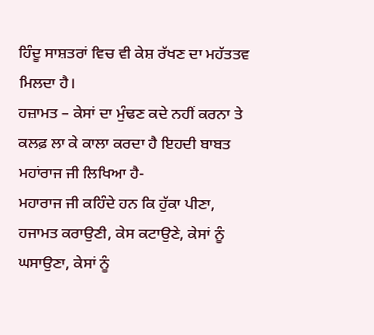ਹਿੰਦੂ ਸਾਸ਼ਤਰਾਂ ਵਿਚ ਵੀ ਕੇਸ਼ ਰੱਖਣ ਦਾ ਮਹੱਤਤਵ ਮਿਲਦਾ ਹੈ।
ਹਜ਼ਾਮਤ – ਕੇਸਾਂ ਦਾ ਮੁੰਢਣ ਕਦੇ ਨਹੀਂ ਕਰਨਾ ਤੇ ਕਲਫ਼ ਲਾ ਕੇ ਕਾਲਾ ਕਰਦਾ ਹੈ ਇਹਦੀ ਬਾਬਤ ਮਹਾਂਰਾਜ ਜੀ ਲਿਖਿਆ ਹੈ-
ਮਹਾਰਾਜ ਜੀ ਕਹਿੰਦੇ ਹਨ ਕਿ ਹੁੱਕਾ ਪੀਣਾ, ਹਜਾਮਤ ਕਰਾਉਣੀ, ਕੇਸ ਕਟਾਉਣੇ, ਕੇਸਾਂ ਨੂੰ ਘਸਾਉਣਾ, ਕੇਸਾਂ ਨੂੰ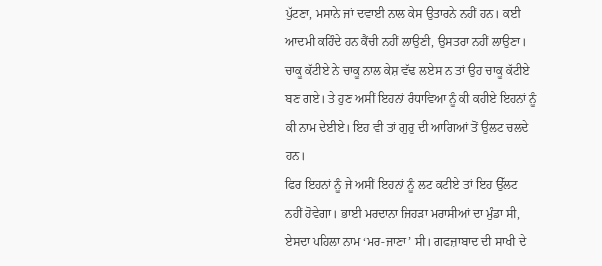ਪੁੱਟਣਾ, ਮਸਾਨੇ ਜਾਂ ਦਵਾਈ ਨਾਲ ਕੇਸ ਉਤਾਰਨੇ ਨਹੀਂ ਹਨ। ਕਈ ਆਦਮੀ ਕਹਿੰਦੇ ਹਨ ਕੈਂਚੀ ਨਹੀਂ ਲਾਉਣੀ, ਉਸਤਰਾ ਨਹੀਂ ਲਾਉਣਾ। ਚਾਕੂ ਕੱਟੀਏ ਨੇ ਚਾਕੂ ਨਾਲ ਕੇਸ਼ ਵੱਢ ਲਏਸ ਨ ਤਾਂ ਉਹ ਚਾਕੂ ਕੱਟੀਏ ਬਣ ਗਏ। ਤੇ ਹੁਣ ਅਸੀਂ ਇਹਨਾਂ ਰੰਧਾਵਿਆ ਨੂੰ ਕੀ ਕਹੀਏ ਇਹਨਾਂ ਨੂੰ ਕੀ ਨਾਮ ਦੇਈਏ। ਇਹ ਵੀ ਤਾਂ ਗੁਰੁ ਦੀ ਆਗਿਆਂ ਤੋਂ ਉਲਟ ਚਲਦੇ ਹਨ।
ਫਿਰ ਇਹਨਾਂ ਨੂੰ ਜੇ ਅਸੀਂ ਇਹਨਾਂ ਨੂੰ ਲਟ ਕਟੀਏ ਤਾਂ ਇਹ ਉੱਲਟ ਨਹੀਂ ਹੋਵੇਗਾ। ਭਾਈ ਮਰਦਾਨਾ ਜਿਹੜਾ ਮਰਾਸੀਆਂ ਦਾ ਮੁੰਡਾ ਸੀ, ਏਸਦਾ ਪਹਿਲਾ ਨਾਮ ‘ਮਰ-ਜਾਣਾ’ ਸੀ। ਗਫਜ਼ਾਬਾਦ ਦੀ ਸਾਖੀ ਦੇ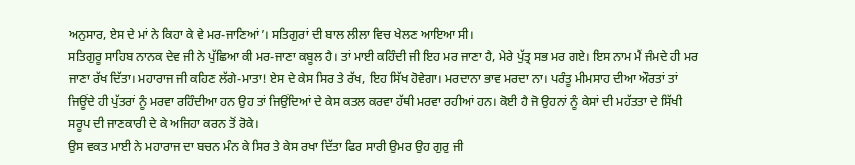ਅਨੁਸਾਰ, ਏਸ ਦੇ ਮਾਂ ਨੇ ਕਿਹਾ ਕੇ ਵੇ ਮਰ-ਜਾਣਿਆਂ’। ਸਤਿਗੁਰਾਂ ਦੀ ਬਾਲ ਲੀਲਾ ਵਿਚ ਖੇਲਣ ਆਇਆ ਸੀ।
ਸਤਿਗੁਰੂ ਸਾਹਿਬ ਨਾਨਕ ਦੇਵ ਜੀ ਨੇ ਪੁੱਛਿਆ ਕੀ ਮਰ-ਜਾਣਾ ਕਬੂਲ ਹੈ। ਤਾਂ ਮਾਈ ਕਹਿੰਦੀ ਜੀ ਇਹ ਮਰ ਜਾਣਾ ਹੈ, ਮੇਰੇ ਪੁੱਤ੍ਰ ਸਭ ਮਰ ਗਏ। ਇਸ ਨਾਮ ਮੈਂ ਜੰਮਦੇ ਹੀ ਮਰ ਜਾਣਾ ਰੱਖ ਦਿੱਤਾ। ਮਹਾਰਾਜ ਜੀ ਕਹਿਣ ਲੱਗੇ-ਮਾਤਾ! ਏਸ ਦੇ ਕੇਸ ਸਿਰ ਤੇ ਰੱਖ, ਇਹ ਸਿੱਖ ਹੋਵੇਗਾ। ਮਰਦਾਨਾ ਭਾਵ ਮਰਦਾ ਨਾ। ਪਰੰਤੂ ਮੀਮਸਾਹ ਦੀਆ ਔਰਤਾਂ ਤਾਂ ਜਿਊਂਦੇ ਹੀ ਪੁੱਤਰਾਂ ਨੂੰ ਮਰਵਾ ਰਹਿੰਦੀਆ ਹਨ ਉਹ ਤਾਂ ਜਿਉਂਦਿਆਂ ਦੇ ਕੇਸ ਕਤਲ ਕਰਵਾ ਹੱਥੀ ਮਰਵਾ ਰਹੀਆਂ ਹਨ। ਕੋਈ ਹੈ ਜੋ ਉਹਨਾਂ ਨੂੰ ਕੇਸਾਂ ਦੀ ਮਹੱਤਤਾ ਦੇ ਸਿੱਖੀ ਸਰੂਪ ਦੀ ਜਾਣਕਾਰੀ ਦੇ ਕੇ ਅਜਿਹਾ ਕਰਨ ਤੋਂ ਰੋਕੇ।
ਉਸ ਵਕਤ ਮਾਈ ਨੇ ਮਹਾਰਾਜ ਦਾ ਬਚਨ ਮੰਨ ਕੇ ਸਿਰ ਤੇ ਕੇਸ ਰਖਾ ਦਿੱਤਾ ਫਿਰ ਸਾਰੀ ਉਮਰ ਉਹ ਗੁਰੁ ਜੀ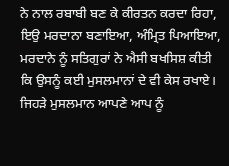ਨੇ ਨਾਲ ਰਬਾਬੀ ਬਣ ਕੇ ਕੀਰਤਨ ਕਰਦਾ ਰਿਹਾ, ਇਉ ਮਰਦਾਨਾ ਬਣਾਇਆ, ਅੰਮ੍ਰਿਤ ਪਿਆਇਆ, ਮਰਦਾਨੇ ਨੂੰ ਸਤਿਗੁਰਾਂ ਨੇ ਐਸੀ ਬਖਸਿਸ਼ ਕੀਤੀ ਕਿ ਉਸਨੂੰ ਕਈ ਮੁਸਲਮਾਨਾਂ ਦੇ ਵੀ ਕੇਸ ਰਖਾਏ। ਜਿਹੜੇ ਮੁਸਲਮਾਨ ਆਪਣੇ ਆਪ ਨੂੰ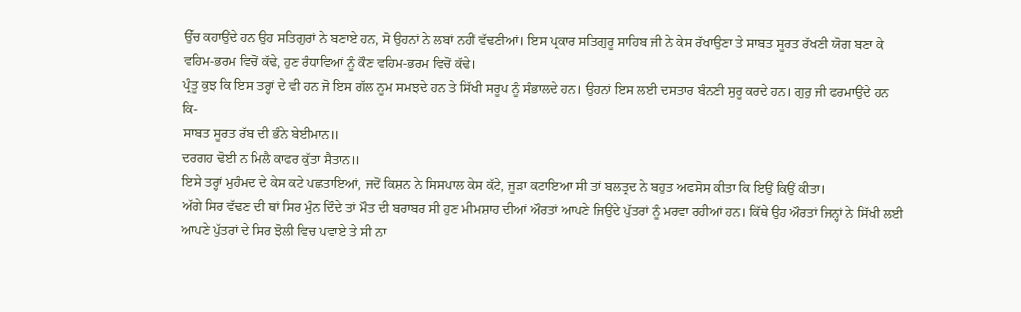ਉੱਚ ਕਹਾਉਂਦੇ ਹਨ ਉਹ ਸਤਿਗੁਰਾਂ ਨੇ ਬਣਾਏ ਹਨ, ਸੋ ਉਹਨਾਂ ਨੇ ਲਬਾਂ ਨਹੀਂ ਵੱਢਣੀਆਂ। ਇਸ ਪ੍ਰਕਾਰ ਸਤਿਗੁਰੂ ਸਾਹਿਬ ਜੀ ਨੇ ਕੇਸ ਰੱਖਾਉਣਾ ਤੇ ਸਾਬਤ ਸੂਰਤ ਰੱਖਣੀ ਯੋਗ ਬਣਾ ਕੇ ਵਹਿਮ-ਭਰਮ ਵਿਚੋਂ ਕੱਢੇ, ਹੁਣ ਰੰਧਾਵਿਆਂ ਨੂੰ ਕੌਣ ਵਹਿਮ-ਭਰਮ ਵਿਚੋਂ ਕੱਢੇ।
ਪ੍ਰੰਤੂ ਕੁਝ ਕਿ ਇਸ ਤਰ੍ਹਾਂ ਦੇ ਵੀ ਹਨ ਜੋ ਇਸ ਗੱਲ ਨੂਮ ਸਮਝਦੇ ਹਨ ਤੇ ਸਿੱਖੀ ਸਰੂਪ ਨੂੰ ਸੰਭਾਲਦੇ ਹਨ। ਉਹਨਾਂ ਇਸ ਲਈ ਦਸਤਾਰ ਬੰਨਣੀ ਸੁਰੂ ਕਰਦੇ ਹਨ। ਗੁਰੁ ਜੀ ਫਰਮਾਉਂਦੇ ਹਨ ਕਿ-
ਸਾਬਤ ਸੂਰਤ ਰੱਬ ਦੀ ਭੰਨੇ ਬੇਈਮਾਨ॥
ਦਰਗਹ ਢੋਈ ਨ ਮਿਲੈ ਕਾਫਰ ਕੁੱਤਾ ਸੈਤਾਨ॥
ਇਸੇ ਤਰ੍ਹਾਂ ਮੁਹੰਮਦ ਦੇ ਕੇਸ ਕਟੇ ਪਛਤਾਇਆਂ, ਜਦੋਂ ਕਿਸ਼ਨ ਨੇ ਸਿਸਪਾਲ ਕੇਸ ਕੱਟੇ, ਜੂੜਾ ਕਟਾਇਆ ਸੀ ਤਾਂ ਬਲਤ੍ਰਦ ਨੇ ਬਹੁਤ ਅਫਸੋਸ ਕੀਤਾ ਕਿ ਇਉਂ ਕਿਉਂ ਕੀਤਾ।
ਅੱਗੇ ਸਿਰ ਵੱਢਣ ਦੀ ਥਾਂ ਸਿਰ ਮੁੰਨ ਦਿੰਦੇ ਤਾਂ ਮੌਤ ਦੀ ਬਰਾਬਰ ਸੀ ਹੁਣ ਮੀਮਸ਼ਾਹ ਦੀਆਂ ਔਰਤਾਂ ਆਪਣੇ ਜਿਉਂਦੇ ਪੁੱਤਰਾਂ ਨੂੰ ਮਰਵਾ ਰਹੀਆਂ ਹਨ। ਕਿੱਥੇ ਉਹ ਔਰਤਾਂ ਜਿਨ੍ਹਾਂ ਨੇ ਸਿੱਖੀ ਲਈ ਆਪਣੇ ਪੁੱਤਰਾਂ ਦੇ ਸਿਰ ਝੋਲੀ ਵਿਚ ਪਵਾਏ ਤੇ ਸੀ ਨਾ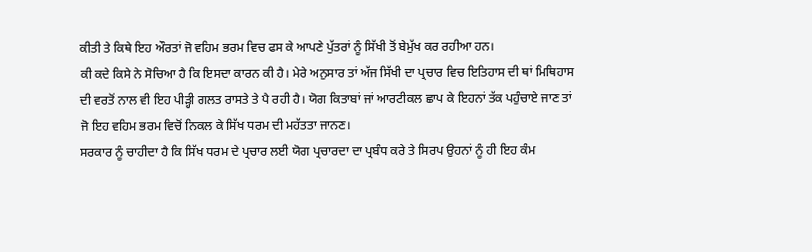ਕੀਤੀ ਤੇ ਕਿਥੇ ਇਹ ਔਰਤਾਂ ਜੋ ਵਹਿਮ ਭਰਮ ਵਿਚ ਫਸ ਕੇ ਆਪਣੇ ਪੁੱਤਰਾਂ ਨੂੰ ਸਿੱਖੀ ਤੋਂ ਬੇਮੁੱਖ ਕਰ ਰਹੀਆ ਹਨ।
ਕੀ ਕਦੇ ਕਿਸੇ ਨੇ ਸੋਚਿਆ ਹੈ ਕਿ ਇਸਦਾ ਕਾਰਨ ਕੀ ਹੈ। ਮੇਰੇ ਅਨੁਸਾਰ ਤਾਂ ਅੱਜ ਸਿੱਖੀ ਦਾ ਪ੍ਰਚਾਰ ਵਿਚ ਇਤਿਹਾਸ ਦੀ ਥਾਂ ਮਿਥਿਹਾਸ ਦੀ ਵਰਤੋਂ ਨਾਲ ਵੀ ਇਹ ਪੀੜ੍ਹੀ ਗਲਤ ਰਾਸਤੇ ਤੇ ਪੈ ਰਹੀ ਹੈ। ਯੋਗ ਕਿਤਾਬਾਂ ਜਾਂ ਆਰਟੀਕਲ ਛਾਪ ਕੇ ਇਹਨਾਂ ਤੱਕ ਪਹੁੰਚਾਏ ਜਾਣ ਤਾਂ ਜੋ ਇਹ ਵਹਿਮ ਭਰਮ ਵਿਚੋਂ ਨਿਕਲ ਕੇ ਸਿੱਖ ਧਰਮ ਦੀ ਮਹੱਤਤਾ ਜਾਨਣ।
ਸਰਕਾਰ ਨੂੰ ਚਾਹੀਦਾ ਹੈ ਕਿ ਸਿੱਖ ਧਰਮ ਦੇ ਪ੍ਰਚਾਰ ਲਈ ਯੋਗ ਪ੍ਰਚਾਰਦਾ ਦਾ ਪ੍ਰਬੰਧ ਕਰੇ ਤੇ ਸਿਰਪ ਉਹਨਾਂ ਨੂੰ ਹੀ ਇਹ ਕੰਮ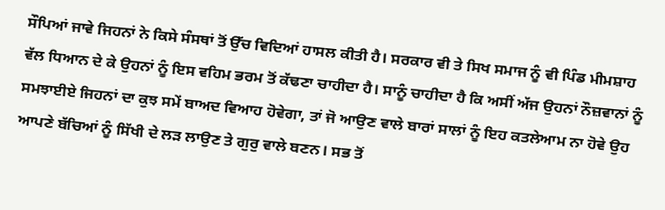ਸੌਪਿਆਂ ਜਾਵੇ ਜਿਹਨਾਂ ਨੇ ਕਿਸੇ ਸੰਸਥਾਂ ਤੋਂ ਉੱਚ ਵਿਦਿਆਂ ਹਾਸਲ ਕੀਤੀ ਹੈ। ਸਰਕਾਰ ਵੀ ਤੇ ਸਿਖ ਸਮਾਜ ਨੂੰ ਵੀ ਪਿੰਡ ਮੀਮਸ਼ਾਹ ਵੱਲ ਧਿਆਨ ਦੇ ਕੇ ਉਹਨਾਂ ਨੂੰ ਇਸ ਵਹਿਮ ਭਰਮ ਤੋਂ ਕੱਢਣਾ ਚਾਹੀਦਾ ਹੈ। ਸਾਨੂੰ ਚਾਹੀਦਾ ਹੈ ਕਿ ਅਸੀਂ ਅੱਜ ਉਹਨਾਂ ਨੌਜ਼ਵਾਨਾਂ ਨੂੰ ਸਮਝਾਈਏ ਜਿਹਨਾਂ ਦਾ ਕੁਝ ਸਮੇਂ ਬਾਅਦ ਵਿਆਹ ਹੋਵੇਗਾ, ਤਾਂ ਜੋ ਆਉਣ ਵਾਲੇ ਬਾਰਾਂ ਸਾਲਾਂ ਨੂੰ ਇਹ ਕਤਲੇਆਮ ਨਾ ਹੋਵੇ ਉਹ ਆਪਣੇ ਬੱਚਿਆਂ ਨੂੰ ਸਿੱਖੀ ਦੇ ਲੜ ਲਾਉਣ ਤੇ ਗੁਰੁ ਵਾਲੇ ਬਣਨ। ਸਭ ਤੋਂ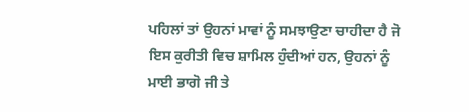ਪਹਿਲਾਂ ਤਾਂ ਉਹਨਾਂ ਮਾਵਾਂ ਨੂੰ ਸਮਝਾਉਣਾ ਚਾਹੀਦਾ ਹੈ ਜੋ ਇਸ ਕੁਰੀਤੀ ਵਿਚ ਸ਼ਾਮਿਲ ਹੁੰਦੀਆਂ ਹਨ, ਉਹਨਾਂ ਨੂੰ ਮਾਈ ਭਾਗੋ ਜੀ ਤੇ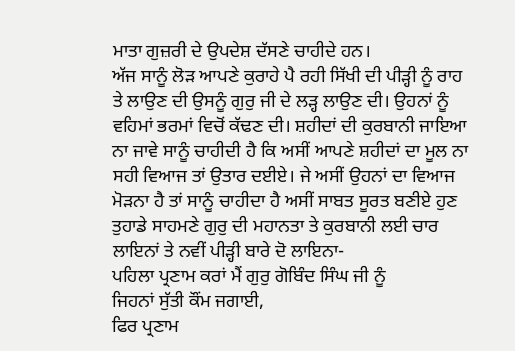ਮਾਤਾ ਗੁਜ਼ਰੀ ਦੇ ਉਪਦੇਸ਼ ਦੱਸਣੇ ਚਾਹੀਦੇ ਹਨ।
ਅੱਜ ਸਾਨੂੰ ਲੋੜ ਆਪਣੇ ਕੁਰਾਹੇ ਪੈ ਰਹੀ ਸਿੱਖੀ ਦੀ ਪੀੜ੍ਹੀ ਨੂੰ ਰਾਹ ਤੇ ਲਾਉਣ ਦੀ ਉਸਨੂੰ ਗੁਰੁ ਜੀ ਦੇ ਲੜ੍ਹ ਲਾਉਣ ਦੀ। ਉਹਨਾਂ ਨੂੰ ਵਹਿਮਾਂ ਭਰਮਾਂ ਵਿਚੋਂ ਕੱਢਣ ਦੀ। ਸ਼ਹੀਦਾਂ ਦੀ ਕੁਰਬਾਨੀ ਜਾਇਆ ਨਾ ਜਾਵੇ ਸਾਨੂੰ ਚਾਹੀਦੀ ਹੈ ਕਿ ਅਸੀਂ ਆਪਣੇ ਸ਼ਹੀਦਾਂ ਦਾ ਮੂਲ ਨਾ ਸਹੀ ਵਿਆਜ ਤਾਂ ਉਤਾਰ ਦਈਏ। ਜੇ ਅਸੀਂ ਉਹਨਾਂ ਦਾ ਵਿਆਜ ਮੋੜਨਾ ਹੈ ਤਾਂ ਸਾਨੂੰ ਚਾਹੀਦਾ ਹੈ ਅਸੀਂ ਸਾਬਤ ਸੂਰਤ ਬਣੀਏ ਹੁਣ ਤੁਹਾਡੇ ਸਾਹਮਣੇ ਗੁਰੁ ਦੀ ਮਹਾਨਤਾ ਤੇ ਕੁਰਬਾਨੀ ਲਈ ਚਾਰ ਲਾਇਨਾਂ ਤੇ ਨਵੀਂ ਪੀੜ੍ਹੀ ਬਾਰੇ ਦੋ ਲਾਇਨਾ-
ਪਹਿਲਾ ਪ੍ਰਣਾਮ ਕਰਾਂ ਮੈਂ ਗੁਰੁ ਗੋਬਿੰਦ ਸਿੰਘ ਜੀ ਨੂੰ
ਜਿਹਨਾਂ ਸੁੱਤੀ ਕੌਂਮ ਜਗਾਈ,
ਫਿਰ ਪ੍ਰਣਾਮ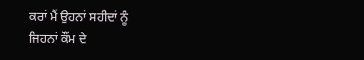ਕਰਾਂ ਮੈਂ ਉਹਨਾਂ ਸਹੀਦਾਂ ਨੂੰ
ਜਿਹਨਾਂ ਕੌਂਮ ਦੇ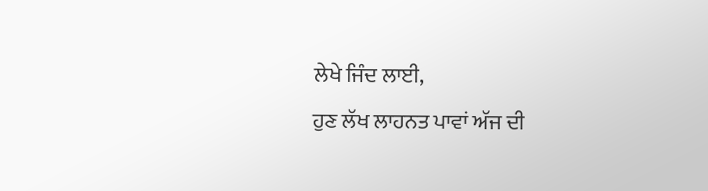ਲੇਖੇ ਜਿੰਦ ਲਾਈ,
ਹੁਣ ਲੱਖ ਲਾਹਨਤ ਪਾਵਾਂ ਅੱਜ ਦੀ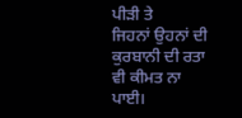ਪੀੜੀ ਤੇ
ਜਿਹਨਾਂ ਉਹਨਾਂ ਦੀ ਕੁਰਬਾਨੀ ਦੀ ਰਤਾ ਵੀ ਕੀਮਤ ਨਾ ਪਾਈ।